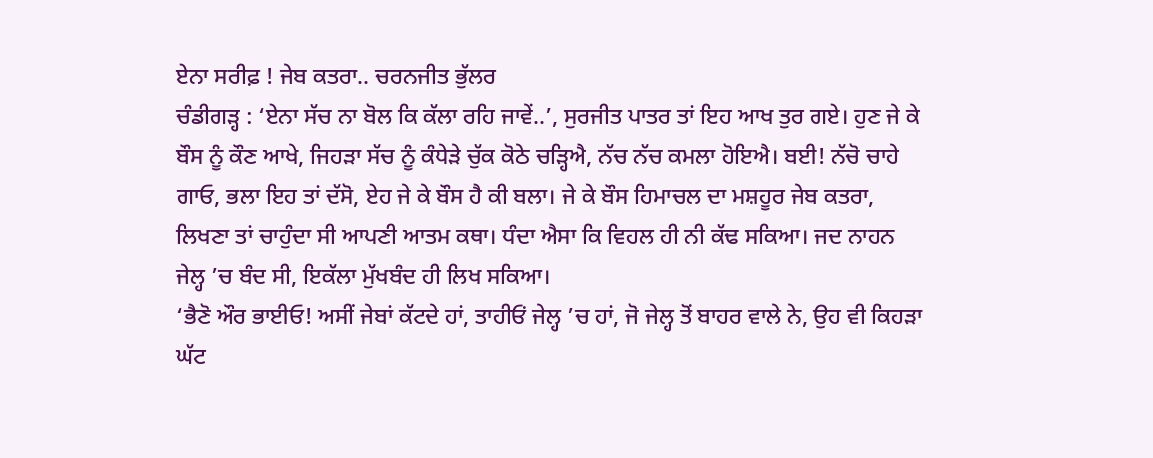ਏਨਾ ਸਰੀਫ਼ ! ਜੇਬ ਕਤਰਾ.. ਚਰਨਜੀਤ ਭੁੱਲਰ
ਚੰਡੀਗੜ੍ਹ : ‘ਏਨਾ ਸੱਚ ਨਾ ਬੋਲ ਕਿ ਕੱਲਾ ਰਹਿ ਜਾਵੇਂ..’, ਸੁਰਜੀਤ ਪਾਤਰ ਤਾਂ ਇਹ ਆਖ ਤੁਰ ਗਏ। ਹੁਣ ਜੇ ਕੇ ਬੌਸ ਨੂੰ ਕੌਣ ਆਖੇ, ਜਿਹੜਾ ਸੱਚ ਨੂੰ ਕੰਧੇੜੇ ਚੁੱਕ ਕੋਠੇ ਚੜ੍ਹਿਐ, ਨੱਚ ਨੱਚ ਕਮਲਾ ਹੋਇਐ। ਬਈ! ਨੱਚੋ ਚਾਹੇ ਗਾਓ, ਭਲਾ ਇਹ ਤਾਂ ਦੱਸੋ, ਏਹ ਜੇ ਕੇ ਬੌਸ ਹੈ ਕੀ ਬਲਾ। ਜੇ ਕੇ ਬੌਸ ਹਿਮਾਚਲ ਦਾ ਮਸ਼ਹੂਰ ਜੇਬ ਕਤਰਾ, ਲਿਖਣਾ ਤਾਂ ਚਾਹੁੰਦਾ ਸੀ ਆਪਣੀ ਆਤਮ ਕਥਾ। ਧੰਦਾ ਐਸਾ ਕਿ ਵਿਹਲ ਹੀ ਨੀ ਕੱਢ ਸਕਿਆ। ਜਦ ਨਾਹਨ ਜੇਲ੍ਹ ’ਚ ਬੰਦ ਸੀ, ਇਕੱਲਾ ਮੁੱਖਬੰਦ ਹੀ ਲਿਖ ਸਕਿਆ।
‘ਭੈਣੋ ਔਰ ਭਾਈਓ! ਅਸੀਂ ਜੇਬਾਂ ਕੱਟਦੇ ਹਾਂ, ਤਾਹੀਓਂ ਜੇਲ੍ਹ ’ਚ ਹਾਂ, ਜੋ ਜੇਲ੍ਹ ਤੋਂ ਬਾਹਰ ਵਾਲੇ ਨੇ, ਉਹ ਵੀ ਕਿਹੜਾ ਘੱਟ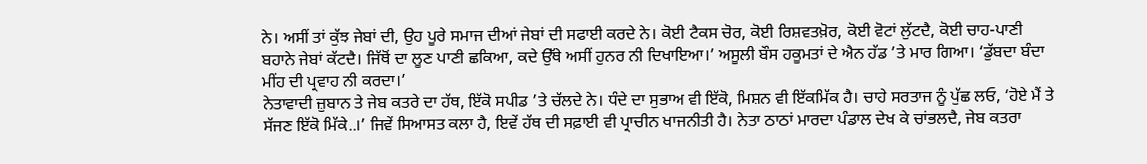ਨੇ। ਅਸੀਂ ਤਾਂ ਕੁੱਝ ਜੇਬਾਂ ਦੀ, ਉਹ ਪੂਰੇ ਸਮਾਜ ਦੀਆਂ ਜੇਬਾਂ ਦੀ ਸਫਾਈ ਕਰਦੇ ਨੇ। ਕੋਈ ਟੈਕਸ ਚੋਰ, ਕੋਈ ਰਿਸ਼ਵਤਖ਼ੋਰ, ਕੋਈ ਵੋਟਾਂ ਲੁੱਟਦੈ, ਕੋਈ ਚਾਹ-ਪਾਣੀ ਬਹਾਨੇ ਜੇਬਾਂ ਕੱਟਦੈ। ਜਿੱਥੋਂ ਦਾ ਲੂਣ ਪਾਣੀ ਛਕਿਆ, ਕਦੇ ਉੱਥੇ ਅਸੀਂ ਹੁਨਰ ਨੀ ਦਿਖਾਇਆ।’ ਅਸੂਲੀ ਬੌਸ ਹਕੂਮਤਾਂ ਦੇ ਐਨ ਹੱਡ ’ਤੇ ਮਾਰ ਗਿਆ। ‘ਡੁੱਬਦਾ ਬੰਦਾ ਮੀਂਹ ਦੀ ਪ੍ਰਵਾਹ ਨੀ ਕਰਦਾ।’
ਨੇਤਾਵਾਦੀ ਜ਼ੁਬਾਨ ਤੇ ਜੇਬ ਕਤਰੇ ਦਾ ਹੱਥ, ਇੱਕੋ ਸਪੀਡ ’ਤੇ ਚੱਲਦੇ ਨੇ। ਧੰਦੇ ਦਾ ਸੁਭਾਅ ਵੀ ਇੱਕੋ, ਮਿਸ਼ਨ ਵੀ ਇੱਕਮਿੱਕ ਹੈ। ਚਾਹੇ ਸਰਤਾਜ ਨੂੰ ਪੁੱਛ ਲਓ, ‘ਹੋਏ ਮੈਂ ਤੇ ਸੱਜਣ ਇੱਕੋ ਮਿੱਕੇ..।’ ਜਿਵੇਂ ਸਿਆਸਤ ਕਲਾ ਹੈ, ਇਵੇਂ ਹੱਥ ਦੀ ਸਫ਼ਾਈ ਵੀ ਪ੍ਰਾਚੀਨ ਖਾਜਨੀਤੀ ਹੈ। ਨੇਤਾ ਠਾਠਾਂ ਮਾਰਦਾ ਪੰਡਾਲ ਦੇਖ ਕੇ ਚਾਂਭਲਦੈ, ਜੇਬ ਕਤਰਾ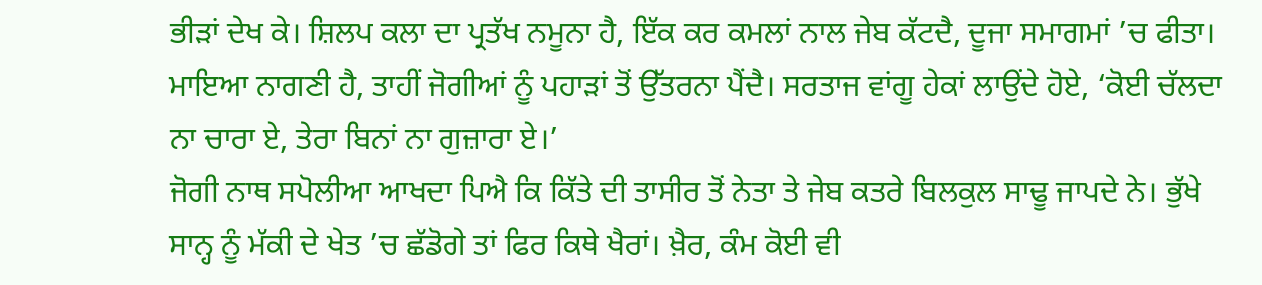ਭੀੜਾਂ ਦੇਖ ਕੇ। ਸ਼ਿਲਪ ਕਲਾ ਦਾ ਪ੍ਰਤੱਖ ਨਮੂਨਾ ਹੈ, ਇੱਕ ਕਰ ਕਮਲਾਂ ਨਾਲ ਜੇਬ ਕੱਟਦੈ, ਦੂਜਾ ਸਮਾਗਮਾਂ ’ਚ ਫੀਤਾ। ਮਾਇਆ ਨਾਗਣੀ ਹੈ, ਤਾਹੀਂ ਜੋਗੀਆਂ ਨੂੰ ਪਹਾੜਾਂ ਤੋਂ ਉੱਤਰਨਾ ਪੈਂਦੈ। ਸਰਤਾਜ ਵਾਂਗੂ ਹੇਕਾਂ ਲਾਉਂਦੇ ਹੋਏ, ‘ਕੋਈ ਚੱਲਦਾ ਨਾ ਚਾਰਾ ਏ, ਤੇਰਾ ਬਿਨਾਂ ਨਾ ਗੁਜ਼ਾਰਾ ਏ।’
ਜੋਗੀ ਨਾਥ ਸਪੋਲੀਆ ਆਖਦਾ ਪਿਐ ਕਿ ਕਿੱਤੇ ਦੀ ਤਾਸੀਰ ਤੋਂ ਨੇਤਾ ਤੇ ਜੇਬ ਕਤਰੇ ਬਿਲਕੁਲ ਸਾਢੂ ਜਾਪਦੇ ਨੇ। ਭੁੱਖੇ ਸਾਨ੍ਹ ਨੂੰ ਮੱਕੀ ਦੇ ਖੇਤ ’ਚ ਛੱਡੋਗੇ ਤਾਂ ਫਿਰ ਕਿਥੇ ਖੈਰਾਂ। ਖ਼ੈਰ, ਕੰਮ ਕੋਈ ਵੀ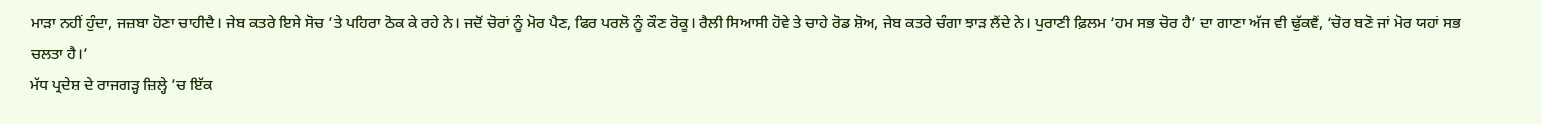ਮਾੜਾ ਨਹੀਂ ਹੁੰਦਾ, ਜਜ਼ਬਾ ਹੋਣਾ ਚਾਹੀਦੈ। ਜੇਬ ਕਤਰੇ ਇਸੇ ਸੋਚ ’ਤੇ ਪਹਿਰਾ ਠੋਕ ਕੇ ਰਹੇ ਨੇ। ਜਦੋਂ ਚੋਰਾਂ ਨੂੰ ਮੋਰ ਪੈਣ, ਫਿਰ ਪਰਲੋ ਨੂੰ ਕੌਣ ਰੋਕੂ। ਰੈਲੀ ਸਿਆਸੀ ਹੋਵੇ ਤੇ ਚਾਹੇ ਰੋਡ ਸ਼ੋਅ, ਜੇਬ ਕਤਰੇ ਚੰਗਾ ਝਾੜ ਲੈਂਦੇ ਨੇ। ਪੁਰਾਣੀ ਫ਼ਿਲਮ ‘ਹਮ ਸਭ ਚੋਰ ਹੈ’ ਦਾ ਗਾਣਾ ਅੱਜ ਵੀ ਢੁੱਕਵੈਂ, ‘ਚੋਰ ਬਣੋ ਜਾਂ ਮੋਰ ਯਹਾਂ ਸਭ ਚਲਤਾ ਹੈ।’
ਮੱਧ ਪ੍ਰਦੇਸ਼ ਦੇ ਰਾਜਗੜ੍ਹ ਜ਼ਿਲ੍ਹੇ ’ਚ ਇੱਕ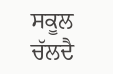ਸਕੂਲ ਚੱਲਦੈ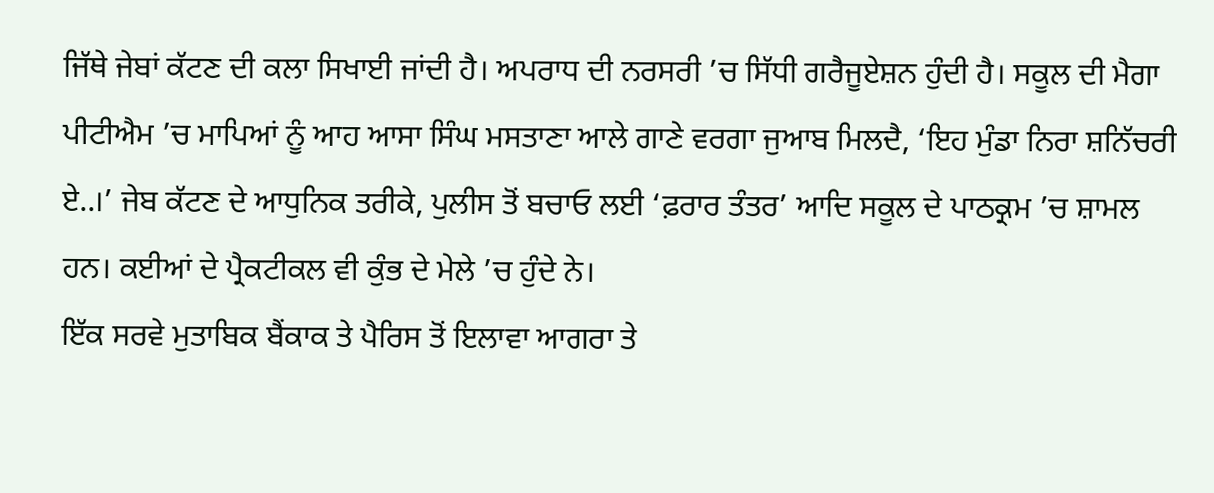ਜਿੱਥੇ ਜੇਬਾਂ ਕੱਟਣ ਦੀ ਕਲਾ ਸਿਖਾਈ ਜਾਂਦੀ ਹੈ। ਅਪਰਾਧ ਦੀ ਨਰਸਰੀ ’ਚ ਸਿੱਧੀ ਗਰੈਜੂਏਸ਼ਨ ਹੁੰਦੀ ਹੈ। ਸਕੂਲ ਦੀ ਮੈਗਾ ਪੀਟੀਐਮ ’ਚ ਮਾਪਿਆਂ ਨੂੰ ਆਹ ਆਸਾ ਸਿੰਘ ਮਸਤਾਣਾ ਆਲੇ ਗਾਣੇ ਵਰਗਾ ਜੁਆਬ ਮਿਲਦੈ, ‘ਇਹ ਮੁੰਡਾ ਨਿਰਾ ਸ਼ਨਿੱਚਰੀ ਏ..।’ ਜੇਬ ਕੱਟਣ ਦੇ ਆਧੁਨਿਕ ਤਰੀਕੇ, ਪੁਲੀਸ ਤੋਂ ਬਚਾਓ ਲਈ ‘ਫ਼ਰਾਰ ਤੰਤਰ’ ਆਦਿ ਸਕੂਲ ਦੇ ਪਾਠਕ੍ਰਮ ’ਚ ਸ਼ਾਮਲ ਹਨ। ਕਈਆਂ ਦੇ ਪ੍ਰੈਕਟੀਕਲ ਵੀ ਕੁੰਭ ਦੇ ਮੇਲੇ ’ਚ ਹੁੰਦੇ ਨੇ।
ਇੱਕ ਸਰਵੇ ਮੁਤਾਬਿਕ ਬੈਂਕਾਕ ਤੇ ਪੈਰਿਸ ਤੋਂ ਇਲਾਵਾ ਆਗਰਾ ਤੇ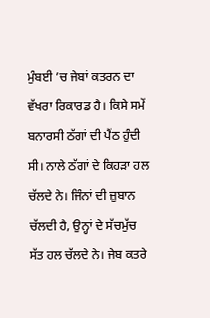ਮੁੰਬਈ ’ਚ ਜੇਬਾਂ ਕਤਰਨ ਦਾ ਵੱਖਰਾ ਰਿਕਾਰਡ ਹੈ। ਕਿਸੇ ਸਮੇਂ ਬਨਾਰਸੀ ਠੱਗਾਂ ਦੀ ਪੈਂਠ ਹੁੰਦੀ ਸੀ। ਨਾਲੇ ਠੱਗਾਂ ਦੇ ਕਿਹੜਾ ਹਲ ਚੱਲਦੇ ਨੇ। ਜਿੰਨਾਂ ਦੀ ਜ਼ੁਬਾਨ ਚੱਲਦੀ ਹੈ, ਉਨ੍ਹਾਂ ਦੇ ਸੱਚਮੁੱਚ ਸੱਤ ਹਲ ਚੱਲਦੇ ਨੇ। ਜੇਬ ਕਤਰੇ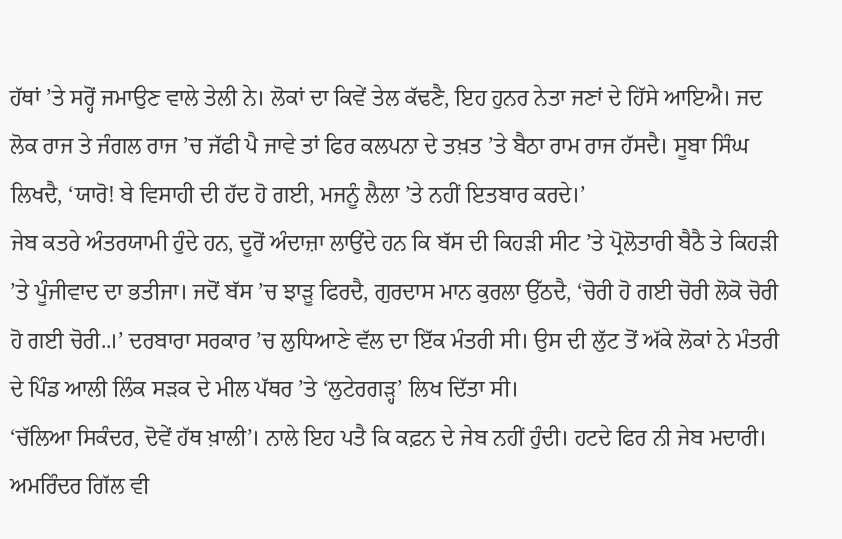ਹੱਥਾਂ ’ਤੇ ਸਰ੍ਹੋਂ ਜਮਾਉਣ ਵਾਲੇ ਤੇਲੀ ਨੇ। ਲੋਕਾਂ ਦਾ ਕਿਵੇਂ ਤੇਲ ਕੱਢਣੈ, ਇਹ ਹੁਨਰ ਨੇਤਾ ਜਣਾਂ ਦੇ ਹਿੱਸੇ ਆਇਐ। ਜਦ ਲੋਕ ਰਾਜ ਤੇ ਜੰਗਲ ਰਾਜ ’ਚ ਜੱਫੀ ਪੈ ਜਾਵੇ ਤਾਂ ਫਿਰ ਕਲਪਨਾ ਦੇ ਤਖ਼ਤ ’ਤੇ ਬੈਠਾ ਰਾਮ ਰਾਜ ਹੱਸਦੈ। ਸੂਬਾ ਸਿੰਘ ਲਿਖਦੈ, ‘ਯਾਰੋ! ਬੇ ਵਿਸਾਹੀ ਦੀ ਹੱਦ ਹੋ ਗਈ, ਮਜਨੂੰ ਲੈਲਾ ’ਤੇ ਨਹੀਂ ਇਤਬਾਰ ਕਰਦੇ।’
ਜੇਬ ਕਤਰੇ ਅੰਤਰਯਾਮੀ ਹੁੰਦੇ ਹਨ, ਦੂਰੋਂ ਅੰਦਾਜ਼ਾ ਲਾਉਂਦੇ ਹਨ ਕਿ ਬੱਸ ਦੀ ਕਿਹੜੀ ਸੀਟ ’ਤੇ ਪ੍ਰੋਲੋਤਾਰੀ ਬੈਠੈ ਤੇ ਕਿਹੜੀ ’ਤੇ ਪੂੰਜੀਵਾਦ ਦਾ ਭਤੀਜਾ। ਜਦੋਂ ਬੱਸ ’ਚ ਝਾੜੂ ਫਿਰਦੈ, ਗੁਰਦਾਸ ਮਾਨ ਕੁਰਲਾ ਉੱਠਦੈ, ‘ਚੋਰੀ ਹੋ ਗਈ ਚੋਰੀ ਲੋਕੋ ਚੋਰੀ ਹੋ ਗਈ ਚੋਰੀ..।’ ਦਰਬਾਰਾ ਸਰਕਾਰ ’ਚ ਲੁਧਿਆਣੇ ਵੱਲ ਦਾ ਇੱਕ ਮੰਤਰੀ ਸੀ। ਉਸ ਦੀ ਲੁੱਟ ਤੋਂ ਅੱਕੇ ਲੋਕਾਂ ਨੇ ਮੰਤਰੀ ਦੇ ਪਿੰਡ ਆਲੀ ਲਿੰਕ ਸੜਕ ਦੇ ਮੀਲ ਪੱਥਰ ’ਤੇ ‘ਲੁਟੇਰਗੜ੍ਹ’ ਲਿਖ ਦਿੱਤਾ ਸੀ।
‘ਚੱਲਿਆ ਸਿਕੰਦਰ, ਦੋਵੇਂ ਹੱਥ ਖ਼ਾਲੀ’। ਨਾਲੇ ਇਹ ਪਤੈ ਕਿ ਕਫ਼ਨ ਦੇ ਜੇਬ ਨਹੀਂ ਹੁੰਦੀ। ਹਟਦੇ ਫਿਰ ਨੀ ਜੇਬ ਮਦਾਰੀ। ਅਮਰਿੰਦਰ ਗਿੱਲ ਵੀ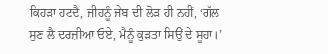ਕਿਹੜਾ ਹਟਦੈ, ਜੀਹਨੂੰ ਜੇਬ ਦੀ ਲੋੜ ਹੀ ਨਹੀਂ, ‘ਗੱਲ ਸੁਣ ਲੈ ਦਰਜ਼ੀਆ ਓਏ, ਮੈਨੂੰ ਕੁੜਤਾ ਸਿਉਂ ਦੇ ਸੂਹਾ।’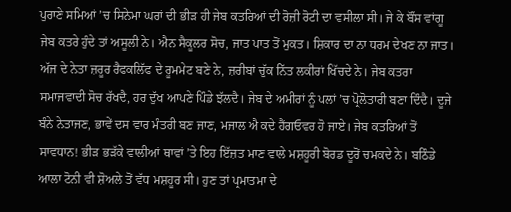ਪੁਰਾਣੇ ਸਮਿਆਂ ’ਚ ਸਿਨੇਮਾ ਘਰਾਂ ਦੀ ਭੀੜ ਹੀ ਜੇਬ ਕਤਰਿਆਂ ਦੀ ਰੋਜ਼ੀ ਰੋਟੀ ਦਾ ਵਸੀਲਾ ਸੀ। ਜੇ ਕੇ ਬੌਂਸ ਵਾਂਗੂ ਜੇਬ ਕਤਰੇ ਹੁੰਦੇ ਤਾਂ ਅਸੂਲੀ ਨੇ। ਐਨ ਸੈਕੂਲਰ ਸੋਚ, ਜਾਤ ਪਾਤ ਤੋਂ ਮੁਕਤ। ਸ਼ਿਕਾਰ ਦਾ ਨਾ ਧਰਮ ਦੇਖਣ ਨਾ ਜਾਤ।
ਅੱਜ ਦੇ ਨੇਤਾ ਜ਼ਰੂਰ ਰੈਫਕਲਿੱਫ ਦੇ ਰੂਮਮੇਟ ਬਣੇ ਨੇ, ਜ਼ਰੀਬਾਂ ਚੁੱਕ ਨਿੱਤ ਲਕੀਰਾਂ ਖਿੱਚਦੇ ਨੇ। ਜੇਬ ਕਤਰਾ ਸਮਾਜਵਾਦੀ ਸੋਚ ਰੱਖਦੈ, ਹਰ ਦੁੱਖ ਆਪਣੇ ਪਿੰਡੇ ਝੱਲਦੈ। ਜੇਬ ਦੇ ਅਮੀਰਾਂ ਨੂੰ ਪਲਾਂ ’ਚ ਪ੍ਰੋਲੋਤਾਰੀ ਬਣਾ ਦਿੰਦੈ। ਦੂਜੇ ਬੰਨੇ ਨੇਤਾਜਣ, ਭਾਵੇਂ ਦਸ ਵਾਰ ਮੰਤਰੀ ਬਣ ਜਾਣ, ਮਜਾਲ ਐ ਕਦੇ ਹੈਂਗਓਵਰ ਹੋ ਜਾਏ। ਜੇਬ ਕਤਰਿਆਂ ਤੋਂ ਸਾਵਧਾਨ! ਭੀੜ ਭੜੱਕੇ ਵਾਲੀਆਂ ਥਾਵਾਂ ’ਤੇ ਇਹ ਇੱਜ਼ਤ ਮਾਣ ਵਾਲੇ ਮਸ਼ਹੂਰੀ ਬੋਰਡ ਦੂਰੋਂ ਚਮਕਦੇ ਨੇ। ਬਠਿੰਡੇ ਆਲਾ ਟੋਨੀ ਵੀ ਸ਼ੋਅਲੇ ਤੋਂ ਵੱਧ ਮਸ਼ਹੂਰ ਸੀ। ਹੁਣ ਤਾਂ ਪ੍ਰਮਾਤਮਾ ਦੇ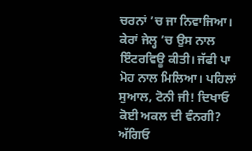ਚਰਨਾਂ ’ਚ ਜਾ ਨਿਵਾਜਿਆ। ਕੇਰਾਂ ਜੇਲ੍ਹ ’ਚ ਉਸ ਨਾਲ ਇੰਟਰਵਿਊ ਕੀਤੀ। ਜੱਫੀ ਪਾ ਮੋਹ ਨਾਲ ਮਿਲਿਆ। ਪਹਿਲਾਂ ਸੁਆਲ, ਟੋਨੀ ਜੀ! ਦਿਖਾਓ ਕੋਈ ਅਕਲ ਦੀ ਵੰਨਗੀ? ਅੱਗਿਓ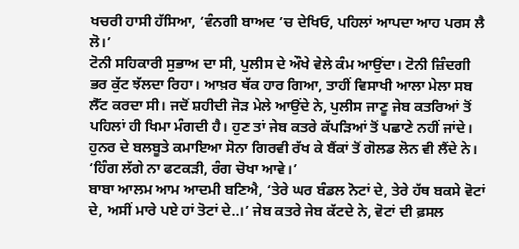ਖਚਰੀ ਹਾਸੀ ਹੱਸਿਆ, ‘ਵੰਨਗੀ ਬਾਅਦ ’ਚ ਦੇਖਿਓ, ਪਹਿਲਾਂ ਆਪਦਾ ਆਹ ਪਰਸ ਲੈ ਲੋ।’
ਟੋਨੀ ਸਹਿਕਾਰੀ ਸੁਭਾਅ ਦਾ ਸੀ, ਪੁਲੀਸ ਦੇ ਔਖੇ ਵੇਲੇ ਕੰਮ ਆਉਂਦਾ। ਟੋਨੀ ਜ਼ਿੰਦਗੀ ਭਰ ਕੁੱਟ ਝੱਲਦਾ ਰਿਹਾ। ਆਖ਼ਰ ਥੱਕ ਹਾਰ ਗਿਆ, ਤਾਹੀਂ ਵਿਸਾਖੀ ਆਲਾ ਮੇਲਾ ਸਬ ਲੈੱਟ ਕਰਦਾ ਸੀ। ਜਦੋਂ ਸ਼ਹੀਦੀ ਜੋੜ ਮੇਲੇ ਆਉਂਦੇ ਨੇ, ਪੁਲੀਸ ਜਾਣੂ ਜੇਬ ਕਤਰਿਆਂ ਤੋਂ ਪਹਿਲਾਂ ਹੀ ਖਿਮਾ ਮੰਗਦੀ ਹੈ। ਹੁਣ ਤਾਂ ਜੇਬ ਕਤਰੇ ਕੱਪੜਿਆਂ ਤੋਂ ਪਛਾਣੇ ਨਹੀਂ ਜਾਂਦੇ। ਹੁਨਰ ਦੇ ਬਲਬੂਤੇ ਕਮਾਇਆ ਸੋਨਾ ਗਿਰਵੀ ਰੱਖ ਕੇ ਬੈਂਕਾਂ ਤੋਂ ਗੋਲਡ ਲੋਨ ਵੀ ਲੈਂਦੇ ਨੇ। ‘ਹਿੰਗ ਲੱਗੇ ਨਾ ਫਟਕੜੀ, ਰੰਗ ਚੋਖਾ ਆਵੇ।’
ਬਾਬਾ ਆਲਮ ਆਮ ਆਦਮੀ ਬਣਿਐ, ‘ਤੇਰੇ ਘਰ ਬੰਡਲ ਨੋਟਾਂ ਦੇ, ਤੇਰੇ ਹੱਥ ਬਕਸੇ ਵੋਟਾਂ ਦੇ, ਅਸੀਂ ਮਾਰੇ ਪਏ ਹਾਂ ਤੋਟਾਂ ਦੇ..।’ ਜੇਬ ਕਤਰੇ ਜੇਬ ਕੱਟਦੇ ਨੇ, ਵੋਟਾਂ ਦੀ ਫ਼ਸਲ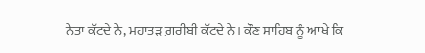ਨੇਤਾ ਕੱਟਦੇ ਨੇ, ਮਹਾਤੜ ਗ਼ਰੀਬੀ ਕੱਟਦੇ ਨੇ। ਕੌਣ ਸਾਹਿਬ ਨੂੰ ਆਖੇ ਕਿ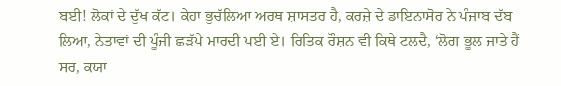ਬਈ! ਲੋਕਾਂ ਦੇ ਦੁੱਖ ਕੱਟ। ਕੇਹਾ ਭੁਚੱਲਿਆ ਅਰਥ ਸ਼ਾਸਤਰ ਹੈ, ਕਰਜ਼ੇ ਦੇ ਡਾਇਨਾਸੋਰ ਨੇ ਪੰਜਾਬ ਦੱਬ ਲਿਆ, ਨੇਤਾਵਾਂ ਦੀ ਪੂੰਜੀ ਛੜੱਪੇ ਮਾਰਦੀ ਪਈ ਏ। ਰਿਤਿਕ ਰੌਸ਼ਨ ਵੀ ਕਿਥੇ ਟਲਦੈ, ‘ਲੋਗ ਭੂਲ ਜਾਤੇ ਹੈਂ ਸਰ, ਕਯਾ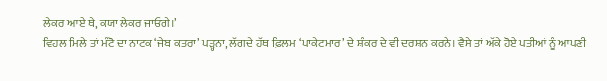ਲੇਕਰ ਆਏ ਥੇ, ਕਯਾ ਲੇਕਰ ਜਾਓਗੇ।’
ਵਿਹਲ ਮਿਲੇ ਤਾਂ ਮੰਟੋ ਦਾ ਨਾਟਕ ‘ਜੇਬ ਕਤਰਾ’ ਪੜ੍ਹਨਾ, ਲੱਗਦੇ ਹੱਥ ਫ਼ਿਲਮ ‘ਪਾਕੇਟਮਾਰ’ ਦੇ ਸ਼ੰਕਰ ਦੇ ਵੀ ਦਰਸ਼ਨ ਕਰਨੇ। ਵੈਸੇ ਤਾਂ ਅੱਕੇ ਹੋਏ ਪਤੀਆਂ ਨੂੰ ਆਪਣੀ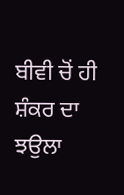ਬੀਵੀ ਚੋਂ ਹੀ ਸ਼ੰਕਰ ਦਾ ਝਉਲਾ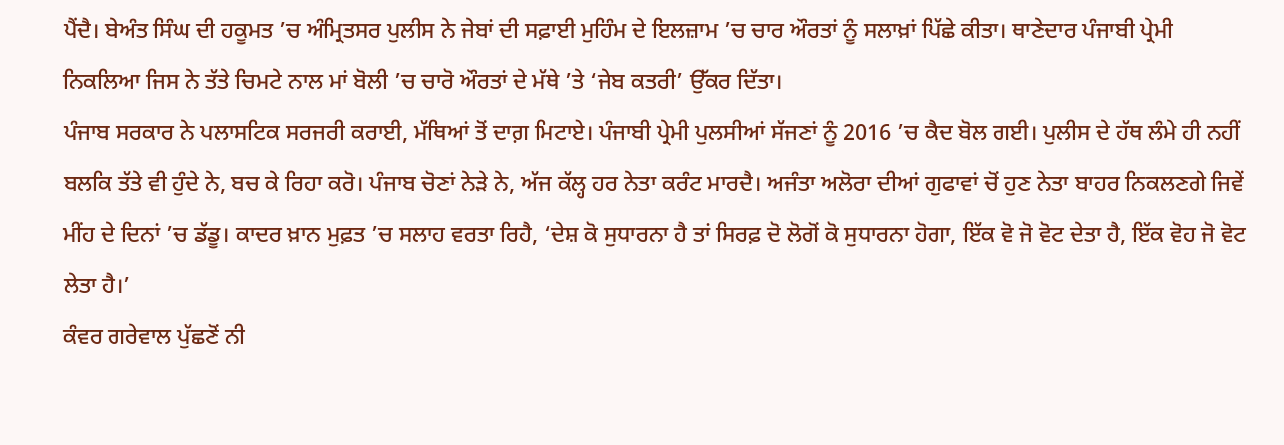ਪੈਂਦੈ। ਬੇਅੰਤ ਸਿੰਘ ਦੀ ਹਕੂਮਤ ’ਚ ਅੰਮ੍ਰਿਤਸਰ ਪੁਲੀਸ ਨੇ ਜੇਬਾਂ ਦੀ ਸਫ਼ਾਈ ਮੁਹਿੰਮ ਦੇ ਇਲਜ਼ਾਮ ’ਚ ਚਾਰ ਔਰਤਾਂ ਨੂੰ ਸਲਾਖ਼ਾਂ ਪਿੱਛੇ ਕੀਤਾ। ਥਾਣੇਦਾਰ ਪੰਜਾਬੀ ਪ੍ਰੇਮੀ ਨਿਕਲਿਆ ਜਿਸ ਨੇ ਤੱਤੇ ਚਿਮਟੇ ਨਾਲ ਮਾਂ ਬੋਲੀ ’ਚ ਚਾਰੋ ਔਰਤਾਂ ਦੇ ਮੱਥੇ ’ਤੇ ‘ਜੇਬ ਕਤਰੀ’ ਉੱਕਰ ਦਿੱਤਾ।
ਪੰਜਾਬ ਸਰਕਾਰ ਨੇ ਪਲਾਸਟਿਕ ਸਰਜਰੀ ਕਰਾਈ, ਮੱਥਿਆਂ ਤੋਂ ਦਾਗ਼ ਮਿਟਾਏ। ਪੰਜਾਬੀ ਪ੍ਰੇਮੀ ਪੁਲਸੀਆਂ ਸੱਜਣਾਂ ਨੂੰ 2016 ’ਚ ਕੈਦ ਬੋਲ ਗਈ। ਪੁਲੀਸ ਦੇ ਹੱਥ ਲੰਮੇ ਹੀ ਨਹੀਂ ਬਲਕਿ ਤੱਤੇ ਵੀ ਹੁੰਦੇ ਨੇ, ਬਚ ਕੇ ਰਿਹਾ ਕਰੋ। ਪੰਜਾਬ ਚੋਣਾਂ ਨੇੜੇ ਨੇ, ਅੱਜ ਕੱਲ੍ਹ ਹਰ ਨੇਤਾ ਕਰੰਟ ਮਾਰਦੈ। ਅਜੰਤਾ ਅਲੋਰਾ ਦੀਆਂ ਗੁਫਾਵਾਂ ਚੋਂ ਹੁਣ ਨੇਤਾ ਬਾਹਰ ਨਿਕਲਣਗੇ ਜਿਵੇਂ ਮੀਂਹ ਦੇ ਦਿਨਾਂ ’ਚ ਡੱਡੂ। ਕਾਦਰ ਖ਼ਾਨ ਮੁਫ਼ਤ ’ਚ ਸਲਾਹ ਵਰਤਾ ਰਿਹੈ, ‘ਦੇਸ਼ ਕੋ ਸੁਧਾਰਨਾ ਹੈ ਤਾਂ ਸਿਰਫ਼ ਦੋ ਲੋਗੋਂ ਕੋ ਸੁਧਾਰਨਾ ਹੋਗਾ, ਇੱਕ ਵੋ ਜੋ ਵੋਟ ਦੇਤਾ ਹੈ, ਇੱਕ ਵੋਹ ਜੋ ਵੋਟ ਲੇਤਾ ਹੈ।’
ਕੰਵਰ ਗਰੇਵਾਲ ਪੁੱਛਣੋਂ ਨੀ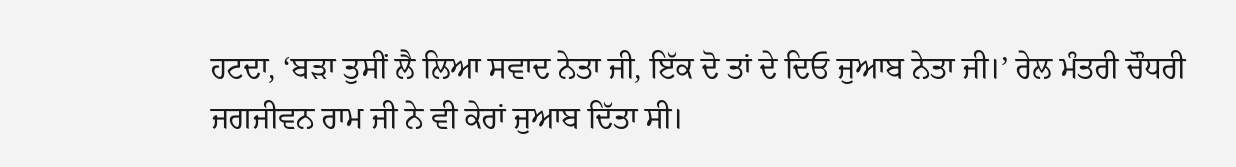ਹਟਦਾ, ‘ਬੜਾ ਤੁਸੀਂ ਲੈ ਲਿਆ ਸਵਾਦ ਨੇਤਾ ਜੀ, ਇੱਕ ਦੋ ਤਾਂ ਦੇ ਦਿਓ ਜੁਆਬ ਨੇਤਾ ਜੀ।’ ਰੇਲ ਮੰਤਰੀ ਚੌਧਰੀ ਜਗਜੀਵਨ ਰਾਮ ਜੀ ਨੇ ਵੀ ਕੇਰਾਂ ਜੁਆਬ ਦਿੱਤਾ ਸੀ।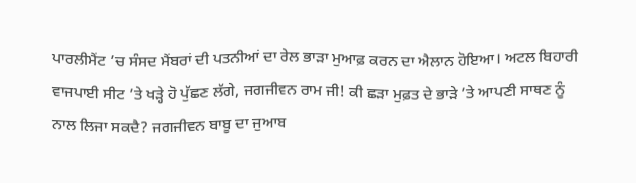ਪਾਰਲੀਮੈਂਟ ’ਚ ਸੰਸਦ ਮੈਂਬਰਾਂ ਦੀ ਪਤਨੀਆਂ ਦਾ ਰੇਲ ਭਾੜਾ ਮੁਆਫ਼ ਕਰਨ ਦਾ ਐਲਾਨ ਹੋਇਆ। ਅਟਲ ਬਿਹਾਰੀ ਵਾਜਪਾਈ ਸੀਟ ’ਤੇ ਖੜ੍ਹੇ ਹੋ ਪੁੱਛਣ ਲੱਗੇ, ਜਗਜੀਵਨ ਰਾਮ ਜੀ! ਕੀ ਛੜਾ ਮੁਫ਼ਤ ਦੇ ਭਾੜੇ ’ਤੇ ਆਪਣੀ ਸਾਥਣ ਨੂੰ ਨਾਲ ਲਿਜਾ ਸਕਦੈ? ਜਗਜੀਵਨ ਬਾਬੂ ਦਾ ਜੁਆਬ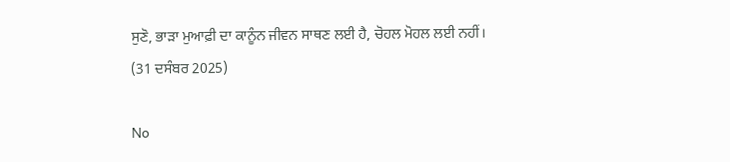ਸੁਣੋ, ਭਾੜਾ ਮੁਆਫ਼ੀ ਦਾ ਕਾਨੂੰਨ ਜੀਵਨ ਸਾਥਣ ਲਈ ਹੈ, ਚੋਹਲ ਮੋਹਲ ਲਈ ਨਹੀਂ।
(31 ਦਸੰਬਰ 2025)

No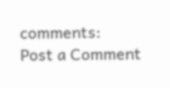comments:
Post a Comment